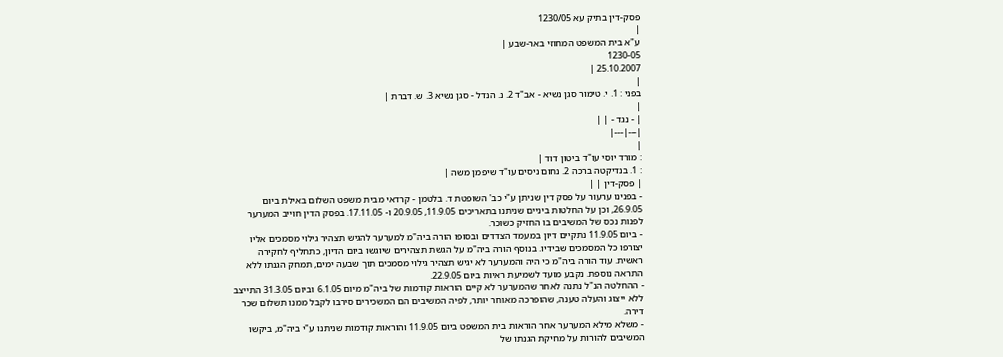פסק-דין בתיק עא 1230/05
|
ע"א בית המשפט המחוזי באר-שבע |
1230-05
25.10.2007 |
|
בפני : 1. י. טימור סגן נשיא - אב"ד 2. נ. הנדל - סגן נשיא 3. ש. דברת |
|
| - נגד - | |
|---|---|
|
: מורד יוסי עו"ד ביטון דוד |
: 1. בנדיקטה ברכה 2. נחום ניסים עו"ד שיפמן משה |
| פסק-דין | |
- בפנינו ערעור על פסק דין שניתן ע"י כב' השופטת ד. בלטמן - קרדאי מבית משפט השלום באילת ביום 26.9.05, וכן על החלטות ביניים שניתנו בתאריכים 11.9.05, 20.9.05 ו- 17.11.05. בפסק הדין חוייב המערער לפנות נכס של המשיבים בו החזיק כשוכר.
- ביום 11.9.05 נתקיים דיון במעמד הצדדים ובסופו הורה ביה"מ למערער להגיש תצהיר גילוי מסמכים אליו יצורפו כל המסמכים שבידיו. בנוסף הורה ביה"מ על הגשת תצהירים שיוגשו ביום הדיון, כתחליף לחקירה ראשית. עוד הורה ביה"מ כי היה והמערער לא יגיש תצהיר גילוי מסמכים תוך שבעה ימים, תמחק הגנתו ללא התראה נוספת. נקבע מועד לשמיעת ראיות ביום 22.9.05.
- ההחלטה הנ"ל נתנה לאחר שהמערער לא קיים הוראות קודמות של ביה"מ מיום 6.1.05 וביום 31.3.05 התייצב ללא ייצוג והעלה טענה, שהופרכה מאוחר יותר, לפיה המשיבים הם המשכירים סירבו לקבל ממנו תשלום שכר דירה.
- משלא מילא המערער אחר הוראות בית המשפט ביום 11.9.05 והוראות קודמות שניתנו ע"י ביה"מ, ביקשו המשיבים להורות על מחיקת הגנתו של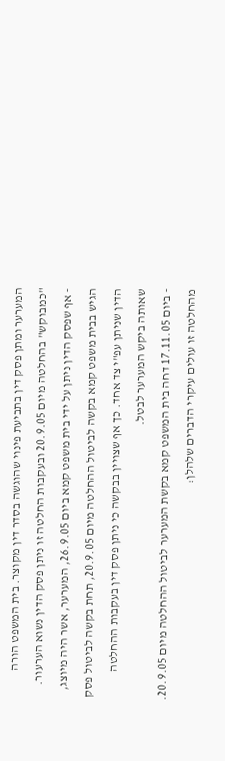המערער ומתן פסק דין בתביעת פינוי שהוגשה בסדר דין מקוצר. בית המשפט הורה "כמבוקש" בהחלטה מיום 20.9.05 ובעקבות החלטה זו ניתן פסק הדין נשוא הערעור.
- אף שפסק הדין ניתן על ידי בית משפט קמא ביום 26.9.05, המערער, אשר היה מיוצג, הגיש בבית משפט קמא בקשה לביטול ההחלטה מיום 20.9.05, תחת בקשה לביטול פסק הדין שניתן עפ"י צד אחד. כך אף שצויין בבקשה כי ניתן פסק דין בעקבות ההחלטה שאותה ביקש המערער לבטל.
- ביום 17.11.05 דחה בית המשפט קמא בקשת המערער לביטול ההחלטה מיום 20.9.05. מהחלטה זו עולים עיקרי הדברים שלהלן: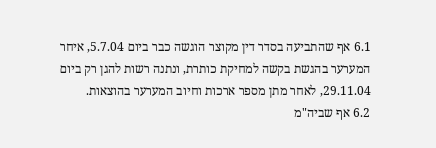6.1 אף שהתביעה בסדר דין מקוצר הוגשה כבר ביום 5.7.04, איחר המערער בהגשת בקשה למחיקת כותרת, ונתנה רשות להגן רק ביום 29.11.04, לאחר מתן מספר ארכות וחיוב המערער בהוצאות.
6.2 אף שביה"מ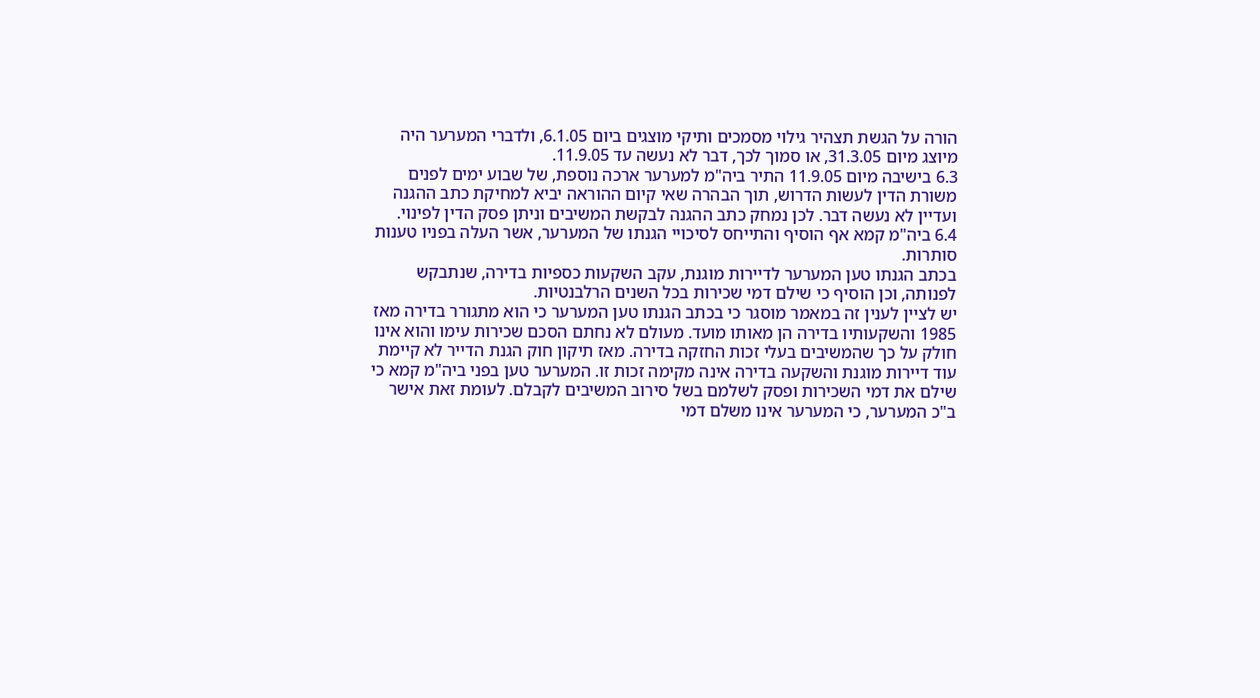הורה על הגשת תצהיר גילוי מסמכים ותיקי מוצגים ביום 6.1.05, ולדברי המערער היה מיוצג מיום 31.3.05, או סמוך לכך, דבר לא נעשה עד 11.9.05.
6.3 בישיבה מיום 11.9.05 התיר ביה"מ למערער ארכה נוספת, של שבוע ימים לפנים משורת הדין לעשות הדרוש, תוך הבהרה שאי קיום ההוראה יביא למחיקת כתב ההגנה ועדיין לא נעשה דבר. לכן נמחק כתב ההגנה לבקשת המשיבים וניתן פסק הדין לפינוי.
6.4 ביה"מ קמא אף הוסיף והתייחס לסיכויי הגנתו של המערער, אשר העלה בפניו טענות סותרות.
בכתב הגנתו טען המערער לדיירות מוגנת, עקב השקעות כספיות בדירה, שנתבקש לפנותה, וכן הוסיף כי שילם דמי שכירות בכל השנים הרלבנטיות.
יש לציין לענין זה במאמר מוסגר כי בכתב הגנתו טען המערער כי הוא מתגורר בדירה מאז 1985 והשקעותיו בדירה הן מאותו מועד. מעולם לא נחתם הסכם שכירות עימו והוא אינו חולק על כך שהמשיבים בעלי זכות החזקה בדירה. מאז תיקון חוק הגנת הדייר לא קיימת עוד דיירות מוגנת והשקעה בדירה אינה מקימה זכות זו. המערער טען בפני ביה"מ קמא כי שילם את דמי השכירות ופסק לשלמם בשל סירוב המשיבים לקבלם. לעומת זאת אישר ב"כ המערער, כי המערער אינו משלם דמי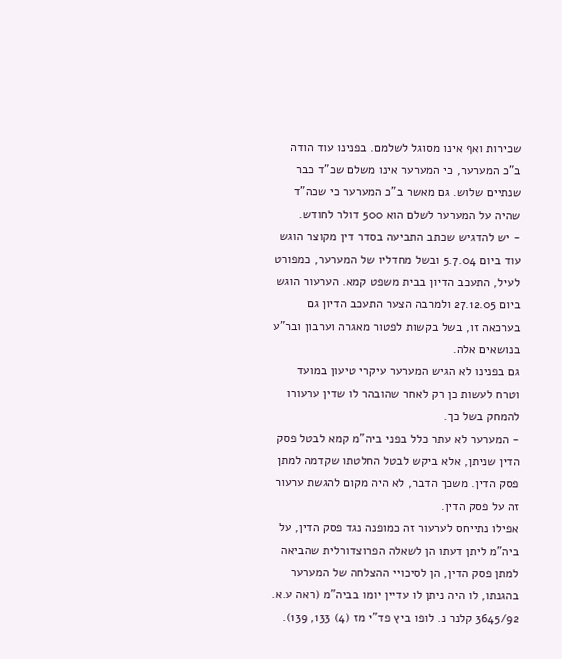שכירות ואף אינו מסוגל לשלמם. בפנינו עוד הודה ב"כ המערער, כי המערער אינו משלם שכ"ד כבר שנתיים שלוש. גם מאשר ב"כ המערער כי שכה"ד שהיה על המערער לשלם הוא 500 דולר לחודש.
- יש להדגיש שכתב התביעה בסדר דין מקוצר הוגש עוד ביום 5.7.04 ובשל מחדליו של המערער, כמפורט לעיל, התעכב הדיון בבית משפט קמא. הערעור הוגש ביום 27.12.05 ולמרבה הצער התעכב הדיון גם בערכאה זו, בשל בקשות לפטור מאגרה וערבון ובר"ע בנושאים אלה.
גם בפנינו לא הגיש המערער עיקרי טיעון במועד וטרח לעשות כן רק לאחר שהובהר לו שדין ערעורו להמחק בשל כך.
- המערער לא עתר כלל בפני ביה"מ קמא לבטל פסק הדין שניתן, אלא ביקש לבטל החלטתו שקדמה למתן פסק הדין. משכך הדבר, לא היה מקום להגשת ערעור זה על פסק הדין.
אפילו נתייחס לערעור זה כמופנה נגד פסק הדין, על ביה"מ ליתן דעתו הן לשאלה הפרוצדורלית שהביאה למתן פסק הדין, הן לסיכויי ההצלחה של המערער בהגנתו, לו היה ניתן לו עדיין יומו בביה"מ (ראה ע.א. 3645/92 קלנר נ. לופו ביץ פד"י מז (4) 133, 139).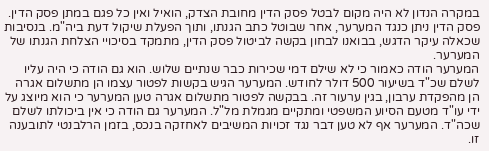במקרה הנדון לא היה מקום לבטל פסק הדין מחובת הצדק, הואיל ואין כל פגם במתן פסק הדין.
פסק הדין ניתן כנגד המערער, אחר שבוטל כתב הגנתו, ותוך הפעלת שיקול דעת ביה"מ. בנסיבות שכאלה עיקר הדגש, בבואנו לבחון בקשה לביטול פסק הדין, מתמקד בסיכויי הצלחת הגנתו של המערער.
המערער הודה כאמור כי לא שילם דמי שכירות כבר שנתיים שלוש. הוא גם הודה כי היה עליו לשלם שכ"ד בשיעור 500 דולר לחודש. המערער הגיש בקשות לפטור עצמו הן מתשלום אגרה הן מהפקדת ערבון, בגין ערעור זה. בבקשה לפטור מתשלום אגרה טען המערער כי הוא מיוצג על ידי עו"ד מטעם הסיוע המשפטי ומתקיים מגמלת מל"ל. המערער גם הודה כי אין ביכולתו לשלם שכה"ד. המערער אף לא טען דבר נגד זכויות המשיבים לאחזקה בנכס, בזמן הרלבנטי לתובענה זו.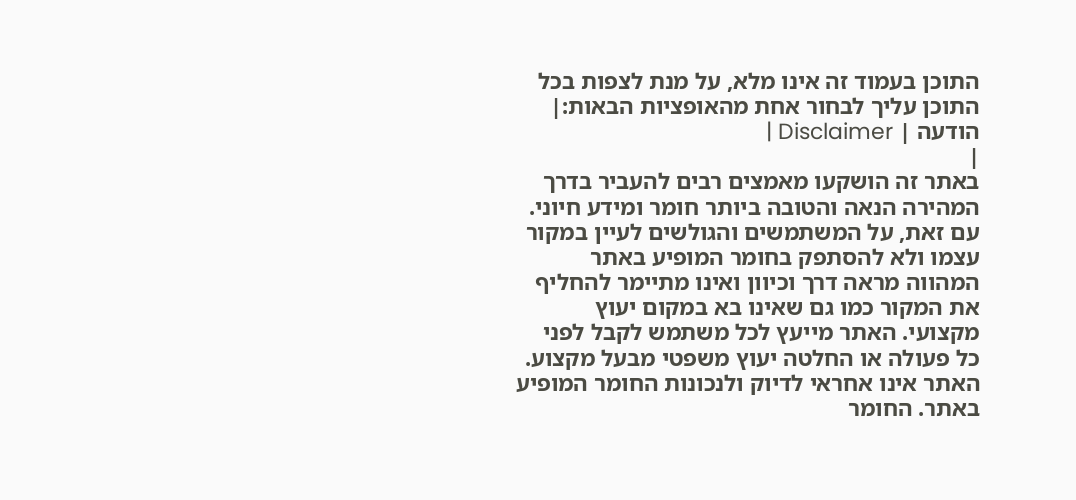התוכן בעמוד זה אינו מלא, על מנת לצפות בכל התוכן עליך לבחור אחת מהאופציות הבאות:| הודעה | Disclaimer |
|
באתר זה הושקעו מאמצים רבים להעביר בדרך המהירה הנאה והטובה ביותר חומר ומידע חיוני. עם זאת, על המשתמשים והגולשים לעיין במקור עצמו ולא להסתפק בחומר המופיע באתר המהווה מראה דרך וכיוון ואינו מתיימר להחליף את המקור כמו גם שאינו בא במקום יעוץ מקצועי. האתר מייעץ לכל משתמש לקבל לפני כל פעולה או החלטה יעוץ משפטי מבעל מקצוע. האתר אינו אחראי לדיוק ולנכונות החומר המופיע באתר. החומר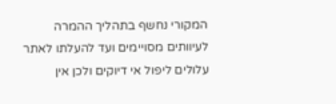המקורי נחשף בתהליך ההמרה לעיוותים מסויימים ועד להעלתו לאתר עלולים ליפול אי דיוקים ולכן אין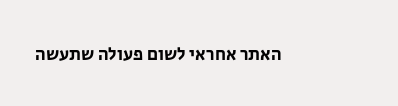האתר אחראי לשום פעולה שתעשה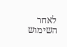לאחר השימוש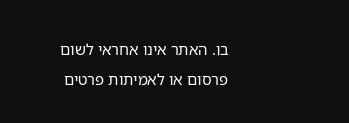בו. האתר אינו אחראי לשום פרסום או לאמיתות פרטים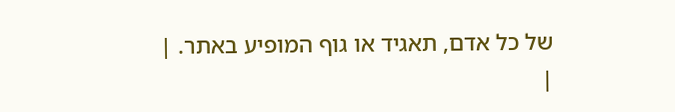של כל אדם, תאגיד או גוף המופיע באתר. |
|